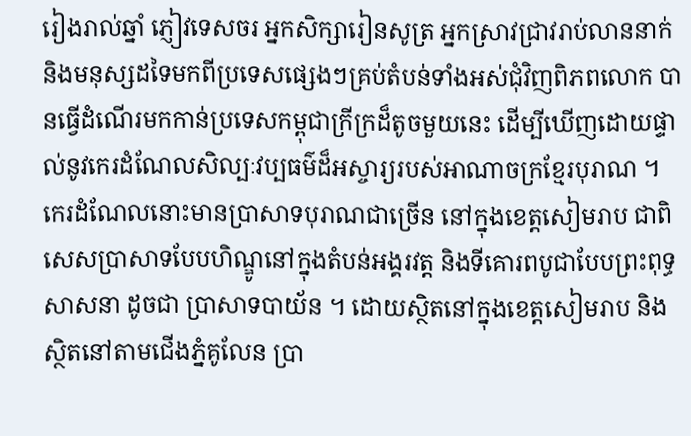រៀងរាល់ឆ្នាំ ភ្ញៀវទេសចរ អ្នកសិក្សារៀនសូត្រ អ្នកស្រាវជ្រាវរាប់លាននាក់ និងមនុស្សដទៃមកពីប្រទេសផ្សេងៗគ្រប់តំបន់ទាំងអស់ជុំវិញពិភពលោក បានធ្វើដំណើរមកកាន់ប្រទេសកម្ពុជាក្រីក្រដ៏តូចមួយនេះ ដើម្បីឃើញដោយផ្ទាល់នូវកេរដំណែលសិល្បៈវប្បធម៌ដ៏អស្ចារ្យរបស់អាណាចក្រខ្មែរបុរាណ ។ កេរដំណែលនោះមានប្រាសាទបុរាណជាច្រើន នៅក្នុងខេត្តសៀមរាប ជាពិសេសប្រាសាទបែបហិណ្ឌូនៅក្នុងតំបន់អង្គរវត្ត និងទីគោរពបូជាបែបព្រះពុទ្ធសាសនា ដូចជា ប្រាសាទបាយ័ន ។ ដោយស្ថិតនៅក្នុងខេត្តសៀមរាប និងស្ថិតនៅតាមជើងភ្នំគូលែន ប្រា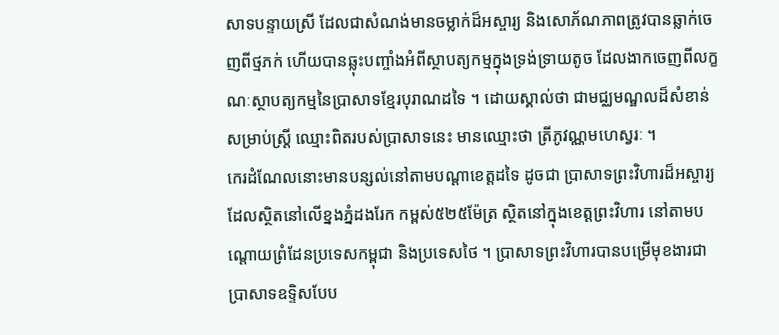សាទបន្ទាយស្រី ដែលជាសំណង់មានចម្លាក់ដ៏អស្ចារ្យ និងសោភ័ណភាពត្រូវបានឆ្លាក់ចេញពីថ្មភក់ ហើយបានឆ្លុះបញ្ចាំងអំពីស្ថាបត្យកម្មក្នុងទ្រង់ទ្រាយតូច ដែលងាកចេញពីលក្ខណៈស្ថាបត្យកម្មនៃប្រាសាទខ្មែរបុរាណដទៃ ។ ដោយស្គាល់ថា ជាមជ្ឈមណ្ឌលដ៏សំខាន់សម្រាប់ស្ត្រី ឈ្មោះពិតរបស់ប្រាសាទនេះ មានឈ្មោះថា ត្រីភូវណ្ណមហេស្វរៈ ។
កេរដំណែលនោះមានបន្សល់នៅតាមបណ្តាខេត្តដទៃ ដូចជា ប្រាសាទព្រះវិហារដ៏អស្ចារ្យ ដែលស្ថិតនៅលើខ្នងភ្នំដងរែក កម្ពស់៥២៥ម៉ែត្រ ស្ថិតនៅក្នុងខេត្តព្រះវិហារ នៅតាមបណ្តោយព្រំដែនប្រទេសកម្ពុជា និងប្រទេសថៃ ។ ប្រាសាទព្រះវិហារបានបម្រើមុខងារជាប្រាសាទឧទ្ទិសបែប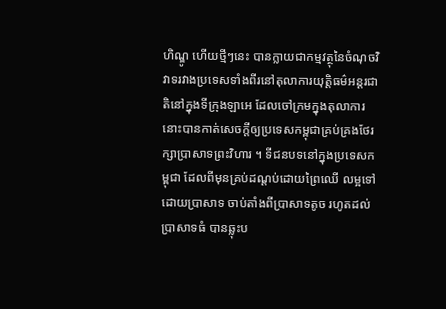ហិណ្ឌូ ហើយថ្មីៗនេះ បានក្លាយជាកម្មវត្ថុនៃចំណុចវិវាទរវាងប្រទេសទាំងពីរនៅតុលាការយុត្តិធម៌អន្តរជាតិនៅក្នុងទីក្រុងឡាអេ ដែលចៅក្រមក្នុងតុលាការនោះបានកាត់សេចក្តីឲ្យប្រទេសកម្ពុជាគ្រប់គ្រងថែរក្សាប្រាសាទព្រះវិហារ ។ ទីជនបទនៅក្នុងប្រទេសកម្ពុជា ដែលពីមុនគ្រប់ដណ្តប់ដោយព្រៃឈើ លម្អទៅដោយប្រាសាទ ចាប់តាំងពីប្រាសាទតូច រហូតដល់ប្រាសាទធំ បានឆ្លុះប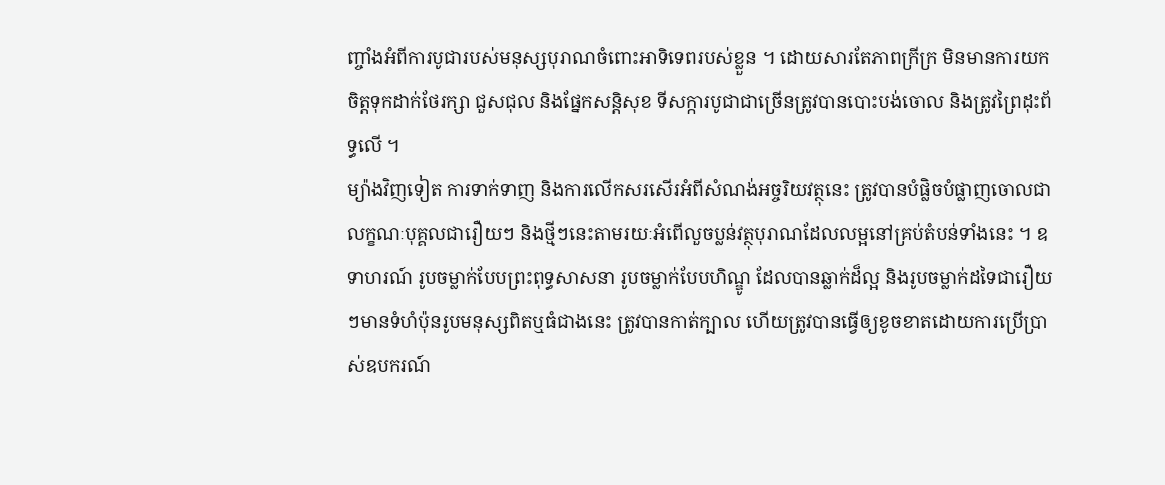ញ្ចាំងអំពីការបូជារបស់មនុស្សបុរាណចំពោះអាទិទេពរបស់ខ្លួន ។ ដោយសារតែភាពក្រីក្រ មិនមានការយកចិត្តទុកដាក់ថែរក្សា ជួសជុល និងផ្នែកសន្តិសុខ ទីសក្ការបូជាជាច្រើនត្រូវបានបោះបង់ចោល និងត្រូវព្រៃដុះព័ទ្ធលើ ។
ម្យ៉ាងវិញទៀត ការទាក់ទាញ និងការលើកសរសើរអំពីសំណង់អច្ចរិយវត្ថុនេះ ត្រូវបានបំផ្លិចបំផ្លាញចោលជាលក្ខណៈបុគ្គលជារឿយៗ និងថ្មីៗនេះតាមរយៈអំពើលួចប្លន់វត្ថុបុរាណដែលលម្អនៅគ្រប់តំបន់ទាំងនេះ ។ ឧទាហរណ៍ រូបចម្លាក់បែបព្រះពុទ្ធសាសនា រូបចម្លាក់បែបហិណ្ឌូ ដែលបានឆ្លាក់ដ៏ល្អ និងរូបចម្លាក់ដទៃជារឿយៗមានទំហំប៉ុនរូបមនុស្សពិតឬធំជាងនេះ ត្រូវបានកាត់ក្បាល ហើយត្រូវបានធ្វើឲ្យខូចខាតដោយការប្រើប្រាស់ឧបករណ៍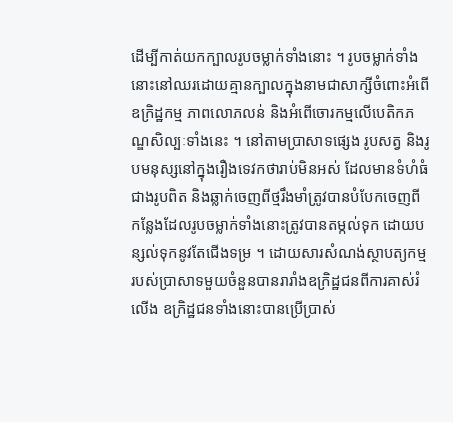ដើម្បីកាត់យកក្បាលរូបចម្លាក់ទាំងនោះ ។ រូបចម្លាក់ទាំងនោះនៅឈរដោយគ្មានក្បាលក្នុងនាមជាសាក្សីចំពោះអំពើឧក្រិដ្ឋកម្ម ភាពលោភលន់ និងអំពើចោរកម្មលើបេតិកភណ្ឌសិល្បៈទាំងនេះ ។ នៅតាមប្រាសាទផ្សេង រូបសត្វ និងរូបមនុស្សនៅក្នុងរឿងទេវកថារាប់មិនអស់ ដែលមានទំហំធំជាងរូបពិត និងឆ្លាក់ចេញពីថ្មរឹងមាំត្រូវបានបំបែកចេញពីកន្លែងដែលរូបចម្លាក់ទាំងនោះត្រូវបានតម្កល់ទុក ដោយបន្សល់ទុកនូវតែជើងទម្រ ។ ដោយសារសំណង់ស្ថាបត្យកម្មរបស់ប្រាសាទមួយចំនួនបានរារាំងឧក្រិដ្ឋជនពីការគាស់រំលើង ឧក្រិដ្ឋជនទាំងនោះបានប្រើប្រាស់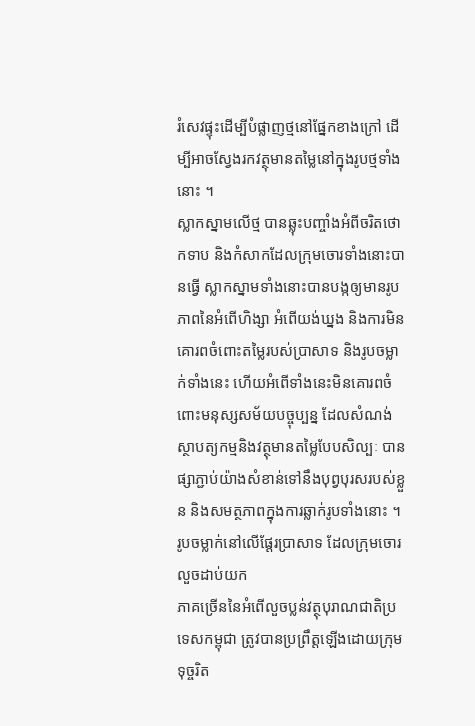រំសេវផ្ទុះដើម្បីបំផ្លាញថ្មនៅផ្នែកខាងក្រៅ ដើម្បីអាចស្វែងរកវត្ថុមានតម្លៃនៅក្នុងរូបថ្មទាំងនោះ ។
ស្លាកស្នាមលើថ្ម បានឆ្លុះបញ្ចាំងអំពីចរិតថោកទាប និងកំសាកដែលក្រុមចោរទាំងនោះបានធ្វើ ស្លាកស្នាមទាំងនោះបានបង្កឲ្យមានរូបភាពនៃអំពើហិង្សា អំពើយង់ឃ្នង និងការមិនគោរពចំពោះតម្លៃរបស់ប្រាសាទ និងរូបចម្លាក់ទាំងនេះ ហើយអំពើទាំងនេះមិនគោរពចំពោះមនុស្សសម័យបច្ចុប្បន្ន ដែលសំណង់ស្ថាបត្យកម្មនិងវត្ថុមានតម្លៃបែបសិល្បៈ បានផ្សាភ្ជាប់យ៉ាងសំខាន់ទៅនឹងបុព្វបុរសរបស់ខ្លួន និងសមត្ថភាពក្នុងការឆ្លាក់រូបទាំងនោះ ។
រូបចម្លាក់នៅលើផ្ដែរប្រាសាទ ដែលក្រុមចោរលួចដាប់យក
ភាគច្រើននៃអំពើលួចប្លន់វត្ថុបុរាណជាតិប្រទេសកម្ពុជា ត្រូវបានប្រព្រឹត្តឡើងដោយក្រុមទុច្ចរិត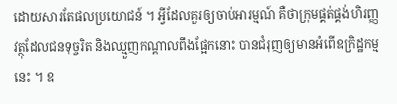ដោយសារតែផលប្រយោជន៍ ។ អ្វីដែលគួរឲ្យចាប់អារម្មណ៍ គឺថាក្រុមផ្គត់ផ្គង់ហិរញ្ញវត្ថុដែលជនទុច្ចរិត និងឈ្មួញកណ្តាលពឹងផ្អែកនោះ បានជំរុញឲ្យមានអំពើឧក្រិដ្ឋកម្មនេះ ។ ឧ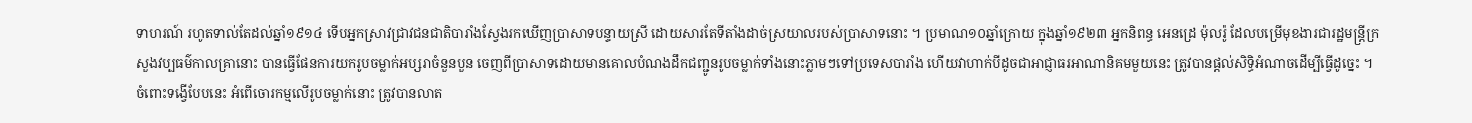ទាហរណ៍ រហូតទាល់តែដល់ឆ្នាំ១៩១៤ ទើបអ្នកស្រាវជ្រាវជនជាតិបារាំងស្វែងរកឃើញប្រាសាទបន្ទាយស្រី ដោយសារតែទីតាំងដាច់ស្រយាលរបស់ប្រាសាទនោះ ។ ប្រមាណ១០ឆ្នាំក្រោយ ក្នុងឆ្នាំ១៩២៣ អ្នកនិពន្ធ អេនដ្រេ ម៉ុលរ៉ូ ដែលបម្រើមុខងារជារដ្ឋមន្ត្រីក្រសួងវប្បធម៌កាលគ្រានោះ បានធ្វើផែនការយករូបចម្លាក់អប្សរាចំនួនបួន ចេញពីប្រាសាទដោយមានគោលបំណងដឹកជញ្ជូនរូបចម្លាក់ទាំងនោះភ្លាមៗទៅប្រទេសបារាំង ហើយវាហាក់បីដូចជាអាជ្ញាធរអាណានិគមមួយនេះ ត្រូវបានផ្តល់សិទ្ធិអំណាចដើម្បីធ្វើដូច្នេះ ។ ចំពោះទង្វើបែបនេះ អំពើចោរកម្មលើរូបចម្លាក់នោះ ត្រូវបានលាត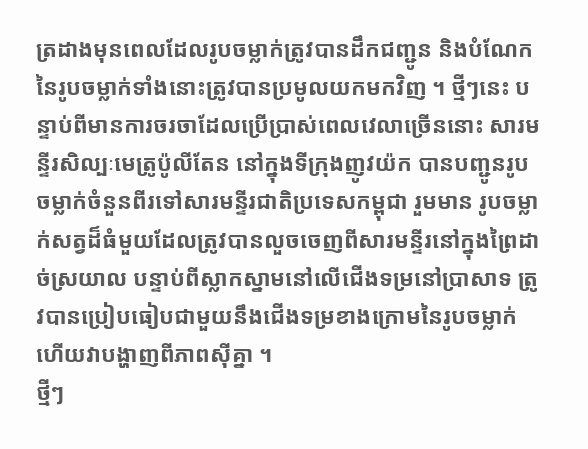ត្រដាងមុនពេលដែលរូបចម្លាក់ត្រូវបានដឹកជញ្ជូន និងបំណែកនៃរូបចម្លាក់ទាំងនោះត្រូវបានប្រមូលយកមកវិញ ។ ថ្មីៗនេះ បន្ទាប់ពីមានការចរចាដែលប្រើប្រាស់ពេលវេលាច្រើននោះ សារមន្ទីរសិល្បៈមេត្រូប៉ូលីតែន នៅក្នុងទីក្រុងញូវយ៉ក បានបញ្ជូនរូបចម្លាក់ចំនួនពីរទៅសារមន្ទីរជាតិប្រទេសកម្ពុជា រួមមាន រូបចម្លាក់សត្វដ៏ធំមួយដែលត្រូវបានលួចចេញពីសារមន្ទីរនៅក្នុងព្រៃដាច់ស្រយាល បន្ទាប់ពីស្លាកស្នាមនៅលើជើងទម្រនៅប្រាសាទ ត្រូវបានប្រៀបធៀបជាមួយនឹងជើងទម្រខាងក្រោមនៃរូបចម្លាក់ ហើយវាបង្ហាញពីភាពស៊ីគ្នា ។
ថ្មីៗ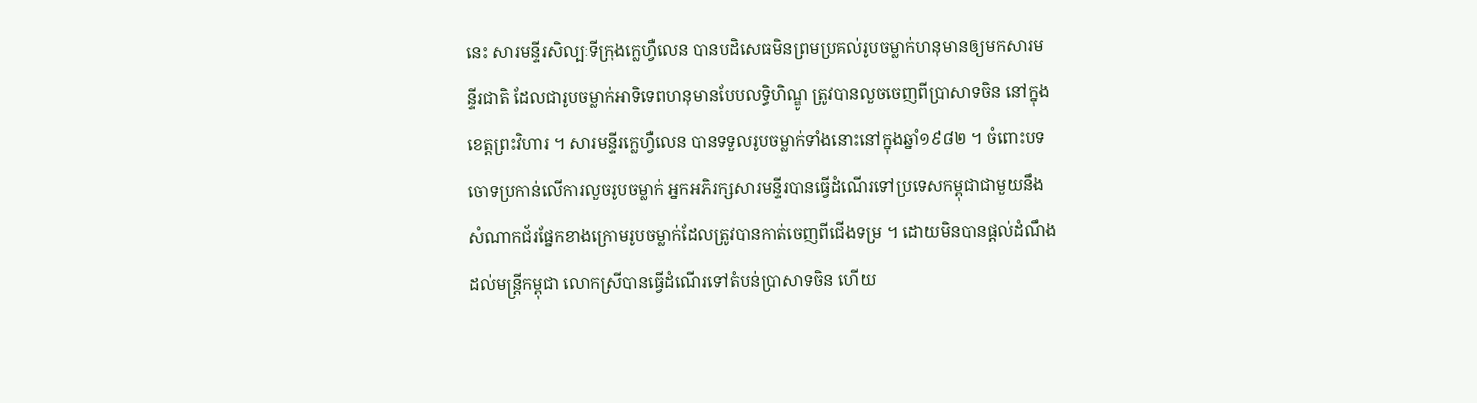នេះ សារមន្ទីរសិល្បៈទីក្រុងក្លេហ្វឺលេន បានបដិសេធមិនព្រមប្រគល់រូបចម្លាក់ហនុមានឲ្យមកសារមន្ទីរជាតិ ដែលជារូបចម្លាក់អាទិទេពហនុមានបែបលទ្ធិហិណ្ឌូ ត្រូវបានលួចចេញពីប្រាសាទចិន នៅក្នុងខេត្តព្រះវិហារ ។ សារមន្ទីរក្លេហ្វឺលេន បានទទួលរូបចម្លាក់ទាំងនោះនៅក្នុងឆ្នាំ១៩៨២ ។ ចំពោះបទចោទប្រកាន់លើការលួចរូបចម្លាក់ អ្នកអភិរក្សសារមន្ទីរបានធ្វើដំណើរទៅប្រទេសកម្ពុជាជាមួយនឹងសំណាកជ័រផ្នែកខាងក្រោមរូបចម្លាក់ដែលត្រូវបានកាត់ចេញពីជើងទម្រ ។ ដោយមិនបានផ្តល់ដំណឹងដល់មន្ត្រីកម្ពុជា លោកស្រីបានធ្វើដំណើរទៅតំបន់ប្រាសាទចិន ហើយ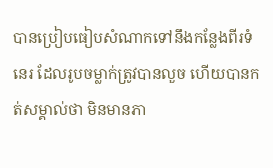បានប្រៀបធៀបសំណាកទៅនឹងកន្លែងពីរទំនេរ ដែលរូបចម្លាក់ត្រូវបានលួច ហើយបានកត់សម្គាល់ថា មិនមានភា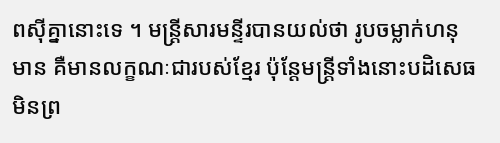ពស៊ីគ្នានោះទេ ។ មន្ត្រីសារមន្ទីរបានយល់ថា រូបចម្លាក់ហនុមាន គឺមានលក្ខណៈជារបស់ខ្មែរ ប៉ុន្តែមន្ត្រីទាំងនោះបដិសេធមិនព្រ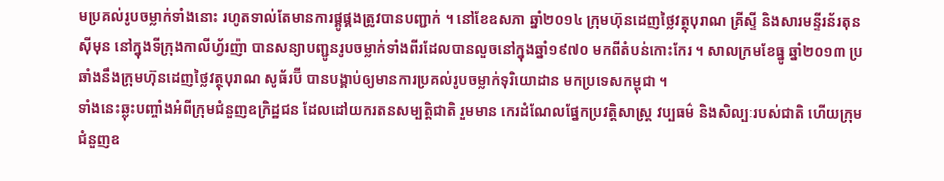មប្រគល់រូបចម្លាក់ទាំងនោះ រហូតទាល់តែមានការផ្គូផ្គងត្រូវបានបញ្ជាក់ ។ នៅខែឧសភា ឆ្នាំ២០១៤ ក្រុមហ៊ុនដេញថ្លៃវត្ថុបុរាណ គ្រីស្ទី និងសារមន្ទីរន័រតុន ស៊ីមុន នៅក្នុងទីក្រុងកាលីហ្វ័រញ៉ា បានសន្យាបញ្ជូនរូបចម្លាក់ទាំងពីរដែលបានលួចនៅក្នុងឆ្នាំ១៩៧០ មកពីតំបន់កោះកែរ ។ សាលក្រមខែធ្នូ ឆ្នាំ២០១៣ ប្រឆាំងនឹងក្រុមហ៊ុនដេញថ្លៃវត្ថុបុរាណ សូធ័រប៊ី បានបង្គាប់ឲ្យមានការប្រគល់រូបចម្លាក់ទុរិយោដាន មកប្រទេសកម្ពុជា ។
ទាំងនេះឆ្លុះបញ្ចាំងអំពីក្រុមជំនួញឧក្រិដ្ឋជន ដែលដៅយករតនសម្បត្តិជាតិ រួមមាន កេរដំណែលផ្នែកប្រវត្តិសាស្ត្រ វប្បធម៌ និងសិល្បៈរបស់ជាតិ ហើយក្រុមជំនួញឧ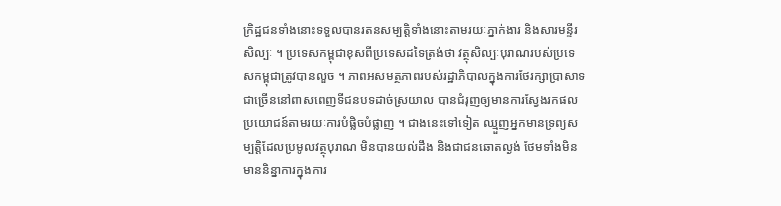ក្រិដ្ឋជនទាំងនោះទទួលបានរតនសម្បត្តិទាំងនោះតាមរយៈភ្នាក់ងារ និងសារមន្ទីរសិល្បៈ ។ ប្រទេសកម្ពុជាខុសពីប្រទេសដទៃត្រង់ថា វត្ថុសិល្បៈបុរាណរបស់ប្រទេសកម្ពុជាត្រូវបានលួច ។ ភាពអសមត្ថភាពរបស់រដ្ឋាភិបាលក្នុងការថែរក្សាប្រាសាទជាច្រើននៅពាសពេញទីជនបទដាច់ស្រយាល បានជំរុញឲ្យមានការស្វែងរកផលប្រយោជន៍តាមរយៈការបំផ្លិចបំផ្លាញ ។ ជាងនេះទៅទៀត ឈ្មួញអ្នកមានទ្រព្យសម្បត្តិដែលប្រមូលវត្ថុបុរាណ មិនបានយល់ដឹង និងជាជនឆោតល្ងង់ ថែមទាំងមិនមាននិន្នាការក្នុងការ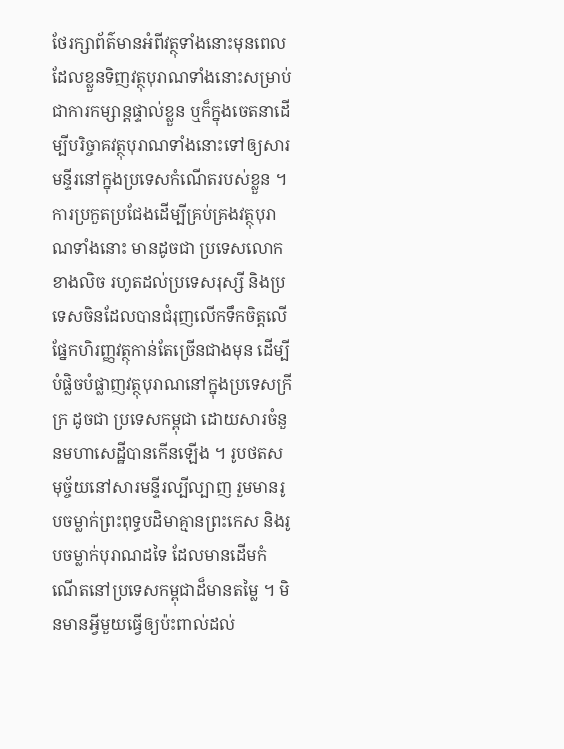ថែរក្សាព័ត៌មានអំពីវត្ថុទាំងនោះមុនពេលដែលខ្លួនទិញវត្ថុបុរាណទាំងនោះសម្រាប់ជាការកម្សាន្តផ្ទាល់ខ្លួន ឬក៏ក្នុងចេតនាដើម្បីបរិច្ចាគវត្ថុបុរាណទាំងនោះទៅឲ្យសារមន្ទីរនៅក្នុងប្រទេសកំណើតរបស់ខ្លួន ។ ការប្រកួតប្រជែងដើម្បីគ្រប់គ្រងវត្ថុបុរាណទាំងនោះ មានដូចជា ប្រទេសលោកខាងលិច រហូតដល់ប្រទេសរុស្សី និងប្រទេសចិនដែលបានជំរុញលើកទឹកចិត្តលើផ្នែកហិរញ្ញវត្ថុកាន់តែច្រើនជាងមុន ដើម្បីបំផ្លិចបំផ្លាញវត្ថុបុរាណនៅក្នុងប្រទេសក្រីក្រ ដូចជា ប្រទេសកម្ពុជា ដោយសារចំនួនមហាសេដ្ឋីបានកើនឡើង ។ រូបថតសមុច្ច័យនៅសារមន្ទីរល្បីល្បាញ រួមមានរូបចម្លាក់ព្រះពុទ្ធបដិមាគ្មានព្រះកេស និងរូបចម្លាក់បុរាណដទៃ ដែលមានដើមកំណើតនៅប្រទេសកម្ពុជាដ៏មានតម្លៃ ។ មិនមានអ្វីមួយធ្វើឲ្យប៉ះពាល់ដល់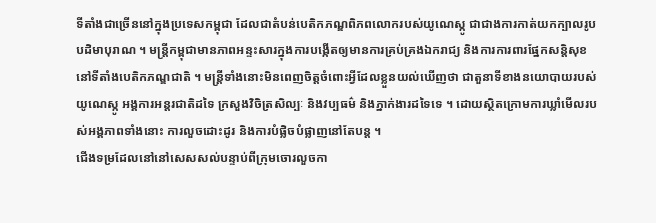ទីតាំងជាច្រើននៅក្នុងប្រទេសកម្ពុជា ដែលជាតំបន់បេតិកភណ្ឌពិភពលោករបស់យូណេស្កូ ជាជាងការកាត់យកក្បាលរូបបដិមាបុរាណ ។ មន្ត្រីកម្ពុជាមានភាពអន្ទះសារក្នុងការបង្កើតឲ្យមានការគ្រប់គ្រងឯករាជ្យ និងការការពារផ្នែកសន្តិសុខនៅទីតាំងបេតិកភណ្ឌជាតិ ។ មន្ត្រីទាំងនោះមិនពេញចិត្តចំពោះអ្វីដែលខ្លួនយល់ឃើញថា ជាតួនាទីខាងនយោបាយរបស់យូណេស្កូ អង្គការអន្តរជាតិដទៃ ក្រសួងវិចិត្រសិល្បៈ និងវប្បធម៌ និងភ្នាក់ងារដទៃទេ ។ ដោយស្ថិតក្រោមការឃ្លាំមើលរបស់អង្គភាពទាំងនោះ ការលួចដោះដូរ និងការបំផ្លិចបំផ្លាញនៅតែបន្ត ។
ជើងទម្រដែលនៅនៅសេសសល់បន្ទាប់ពីក្រុមចោរលួចកា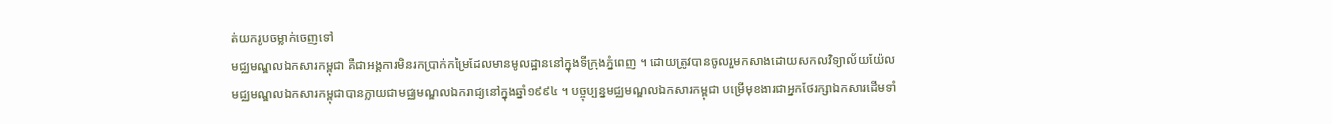ត់យករូបចម្លាក់ចេញទៅ
មជ្ឈមណ្ឌលឯកសារកម្ពុជា គឺជាអង្គការមិនរកប្រាក់កម្រៃដែលមានមូលដ្ឋាននៅក្នុងទីក្រុងភ្នំពេញ ។ ដោយត្រូវបានចូលរួមកសាងដោយសកលវិទ្យាល័យយ៉ែល មជ្ឈមណ្ឌលឯកសារកម្ពុជាបានក្លាយជាមជ្ឈមណ្ឌលឯករាជ្យនៅក្នុងឆ្នាំ១៩៩៤ ។ បច្ចុប្បន្នមជ្ឈមណ្ឌលឯកសារកម្ពុជា បម្រើមុខងារជាអ្នកថែរក្សាឯកសារដើមទាំ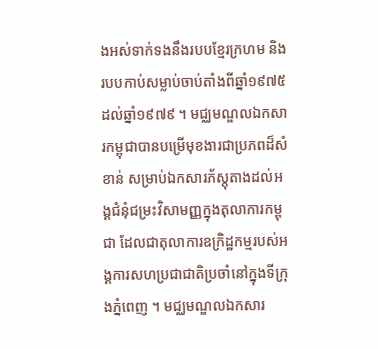ងអស់ទាក់ទងនឹងរបបខ្មែរក្រហម និងរបបកាប់សម្លាប់ចាប់តាំងពីឆ្នាំ១៩៧៥ ដល់ឆ្នាំ១៩៧៩ ។ មជ្ឈមណ្ឌលឯកសារកម្ពុជាបានបម្រើមុខងារជាប្រភពដ៏សំខាន់ សម្រាប់ឯកសារភ័ស្តុតាងដល់អង្គជំនុំជម្រះវិសាមញ្ញក្នុងតុលាការកម្ពុជា ដែលជាតុលាការឧក្រិដ្ឋកម្មរបស់អង្គការសហប្រជាជាតិប្រចាំនៅក្នុងទីក្រុងភ្នំពេញ ។ មជ្ឈមណ្ឌលឯកសារ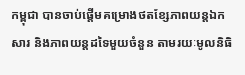កម្ពុជា បានចាប់ផ្តើមគម្រោងថតខ្សែភាពយន្តឯកសារ និងភាពយន្តដទៃមួយចំនួន តាមរយៈមូលនិធិ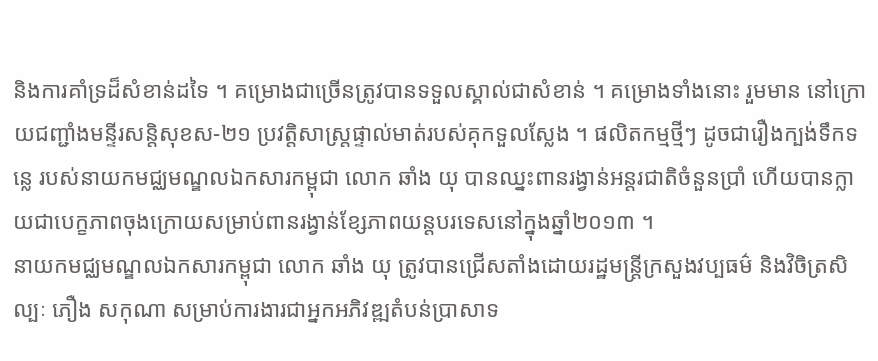និងការគាំទ្រដ៏សំខាន់ដទៃ ។ គម្រោងជាច្រើនត្រូវបានទទួលស្គាល់ជាសំខាន់ ។ គម្រោងទាំងនោះ រួមមាន នៅក្រោយជញ្ជាំងមន្ទីរសន្តិសុខស-២១ ប្រវត្តិសាស្ត្រផ្ទាល់មាត់របស់គុកទួលស្លែង ។ ផលិតកម្មថ្មីៗ ដូចជារឿងក្បង់ទឹកទន្លេ របស់នាយកមជ្ឈមណ្ឌលឯកសារកម្ពុជា លោក ឆាំង យុ បានឈ្នះពានរង្វាន់អន្តរជាតិចំនួនប្រាំ ហើយបានក្លាយជាបេក្ខភាពចុងក្រោយសម្រាប់ពានរង្វាន់ខ្សែភាពយន្តបរទេសនៅក្នុងឆ្នាំ២០១៣ ។
នាយកមជ្ឈមណ្ឌលឯកសារកម្ពុជា លោក ឆាំង យុ ត្រូវបានជ្រើសតាំងដោយរដ្ឋមន្ត្រីក្រសួងវប្បធម៌ និងវិចិត្រសិល្បៈ ភឿង សកុណា សម្រាប់ការងារជាអ្នកអភិវឌ្ឍតំបន់ប្រាសាទ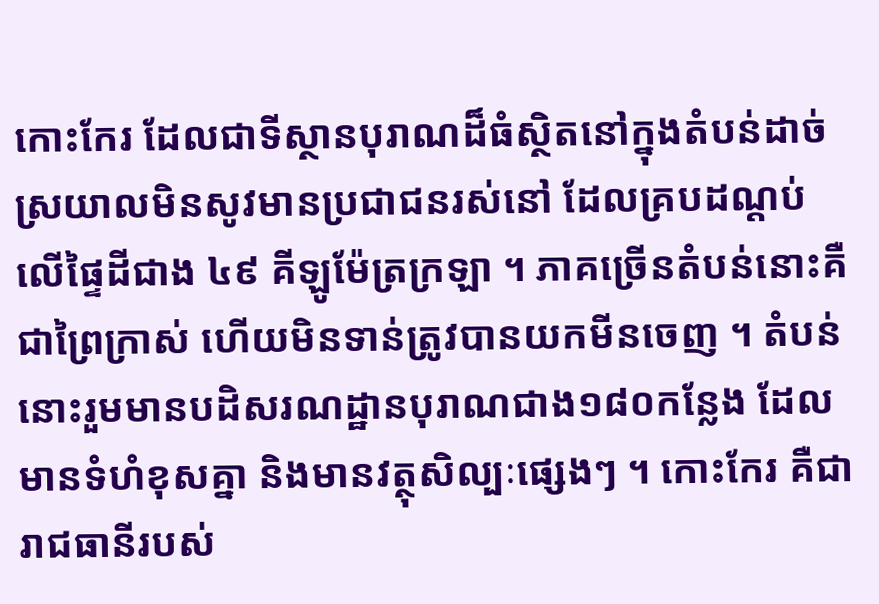កោះកែរ ដែលជាទីស្ថានបុរាណដ៏ធំស្ថិតនៅក្នុងតំបន់ដាច់ស្រយាលមិនសូវមានប្រជាជនរស់នៅ ដែលគ្របដណ្តប់លើផ្ទៃដីជាង ៤៩ គីឡូម៉ែត្រក្រឡា ។ ភាគច្រើនតំបន់នោះគឺជាព្រៃក្រាស់ ហើយមិនទាន់ត្រូវបានយកមីនចេញ ។ តំបន់នោះរួមមានបដិសរណដ្ឋានបុរាណជាង១៨០កន្លែង ដែលមានទំហំខុសគ្នា និងមានវត្ថុសិល្បៈផ្សេងៗ ។ កោះកែរ គឺជារាជធានីរបស់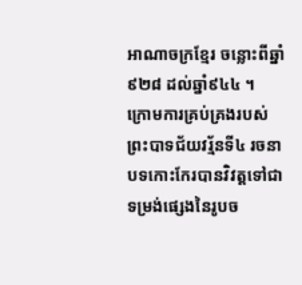អាណាចក្រខ្មែរ ចន្លោះពីឆ្នាំ៩២៨ ដល់ឆ្នាំ៩៤៤ ។
ក្រោមការគ្រប់គ្រងរបស់ព្រះបាទជ័យវរ្ម័នទី៤ រចនាបទកោះកែរបានវិវត្តទៅជាទម្រង់ផ្សេងនៃរូបច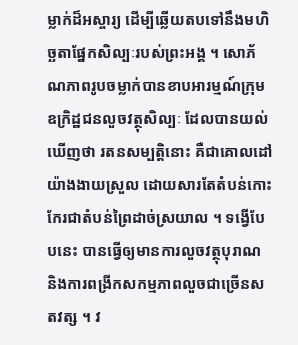ម្លាក់ដ៏អស្ចារ្យ ដើម្បីឆ្លើយតបទៅនឹងមហិច្ឆតាផ្នែកសិល្បៈរបស់ព្រះអង្គ ។ សោភ័ណភាពរូបចម្លាក់បានខាបអារម្មណ៍ក្រុមឧក្រិដ្ឋជនលួចវត្ថុសិល្បៈ ដែលបានយល់ឃើញថា រតនសម្បត្តិនោះ គឺជាគោលដៅយ៉ាងងាយស្រួល ដោយសារតែតំបន់កោះកែរជាតំបន់ព្រៃដាច់ស្រយាល ។ ទង្វើបែបនេះ បានធ្វើឲ្យមានការលួចវត្ថុបុរាណ និងការពង្រីកសកម្មភាពលួចជាច្រើនសតវត្ស ។ វ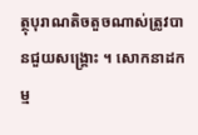ត្ថុបុរាណតិចតួចណាស់ត្រូវបានជួយសង្គ្រោះ ។ សោកនាដកម្ម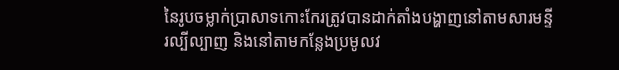នៃរូបចម្លាក់ប្រាសាទកោះកែរត្រូវបានដាក់តាំងបង្ហាញនៅតាមសារមន្ទីរល្បីល្បាញ និងនៅតាមកន្លែងប្រមូលវ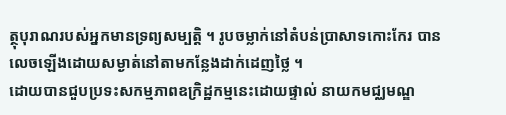ត្ថុបុរាណរបស់អ្នកមានទ្រព្យសម្បត្តិ ។ រូបចម្លាក់នៅតំបន់ប្រាសាទកោះកែរ បានលេចឡើងដោយសម្ងាត់នៅតាមកន្លែងដាក់ដេញថ្លៃ ។
ដោយបានជួបប្រទះសកម្មភាពឧក្រិដ្ឋកម្មនេះដោយផ្ទាល់ នាយកមជ្ឈមណ្ឌ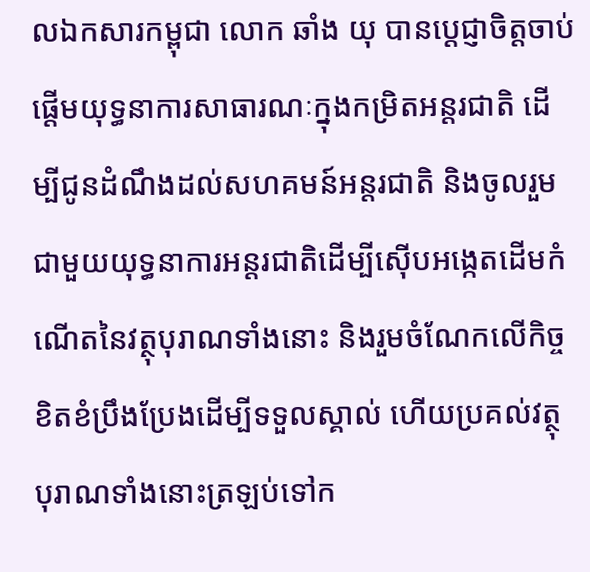លឯកសារកម្ពុជា លោក ឆាំង យុ បានប្តេជ្ញាចិត្តចាប់ផ្តើមយុទ្ធនាការសាធារណៈក្នុងកម្រិតអន្តរជាតិ ដើម្បីជូនដំណឹងដល់សហគមន៍អន្តរជាតិ និងចូលរួមជាមួយយុទ្ធនាការអន្តរជាតិដើម្បីស៊ើបអង្កេតដើមកំណើតនៃវត្ថុបុរាណទាំងនោះ និងរួមចំណែកលើកិច្ចខិតខំប្រឹងប្រែងដើម្បីទទួលស្គាល់ ហើយប្រគល់វត្ថុបុរាណទាំងនោះត្រឡប់ទៅក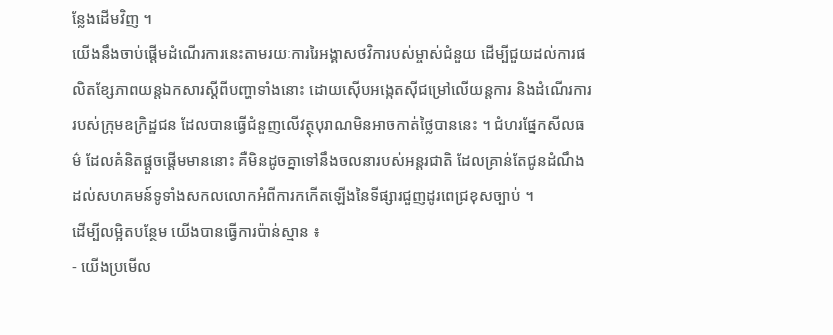ន្លែងដើមវិញ ។
យើងនឹងចាប់ផ្តើមដំណើរការនេះតាមរយៈការរៃអង្គាសថវិការបស់ម្ចាស់ជំនួយ ដើម្បីជួយដល់ការផលិតខ្សែភាពយន្តឯកសារស្តីពីបញ្ហាទាំងនោះ ដោយស៊ើបអង្កេតស៊ីជម្រៅលើយន្តការ និងដំណើរការរបស់ក្រុមឧក្រិដ្ឋជន ដែលបានធ្វើជំនួញលើវត្ថុបុរាណមិនអាចកាត់ថ្លៃបាននេះ ។ ជំហរផ្នែកសីលធម៌ ដែលគំនិតផ្តួចផ្តើមមាននោះ គឺមិនដូចគ្នាទៅនឹងចលនារបស់អន្តរជាតិ ដែលគ្រាន់តែជូនដំណឹងដល់សហគមន៍ទូទាំងសកលលោកអំពីការកកើតឡើងនៃទីផ្សារជួញដូរពេជ្រខុសច្បាប់ ។
ដើម្បីលម្អិតបន្ថែម យើងបានធ្វើការប៉ាន់ស្មាន ៖
- យើងប្រមើល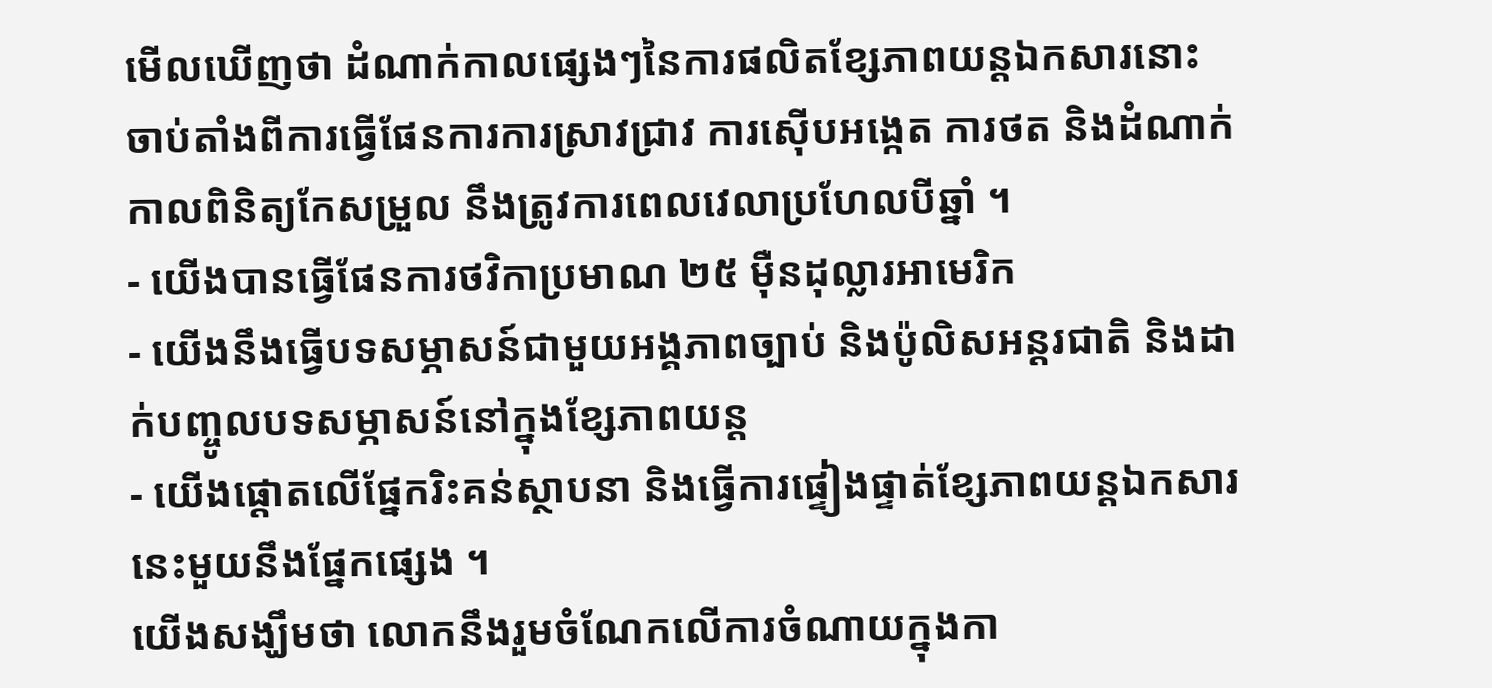មើលឃើញថា ដំណាក់កាលផ្សេងៗនៃការផលិតខ្សែភាពយន្តឯកសារនោះ ចាប់តាំងពីការធ្វើផែនការការស្រាវជ្រាវ ការស៊ើបអង្កេត ការថត និងដំណាក់កាលពិនិត្យកែសម្រួល នឹងត្រូវការពេលវេលាប្រហែលបីឆ្នាំ ។
- យើងបានធ្វើផែនការថវិកាប្រមាណ ២៥ ម៉ឺនដុល្លារអាមេរិក
- យើងនឹងធ្វើបទសម្ភាសន៍ជាមួយអង្គភាពច្បាប់ និងប៉ូលិសអន្តរជាតិ និងដាក់បញ្ចូលបទសម្ភាសន៍នៅក្នុងខ្សែភាពយន្ត
- យើងផ្តោតលើផ្នែករិះគន់ស្ថាបនា និងធ្វើការផ្ទៀងផ្ទាត់ខ្សែភាពយន្តឯកសារនេះមួយនឹងផ្នែកផ្សេង ។
យើងសង្ឃឹមថា លោកនឹងរួមចំណែកលើការចំណាយក្នុងកា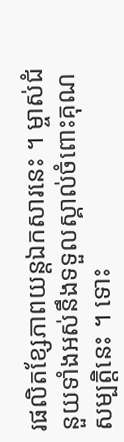រផលិតខ្សែភាពយន្តឯកសារនេះ ។ ម្ចាស់ជំនួយទាំងអស់នឹងទទួលស្គាល់ចំពោះគុណសម្បត្តិនេះ ។ ទោះ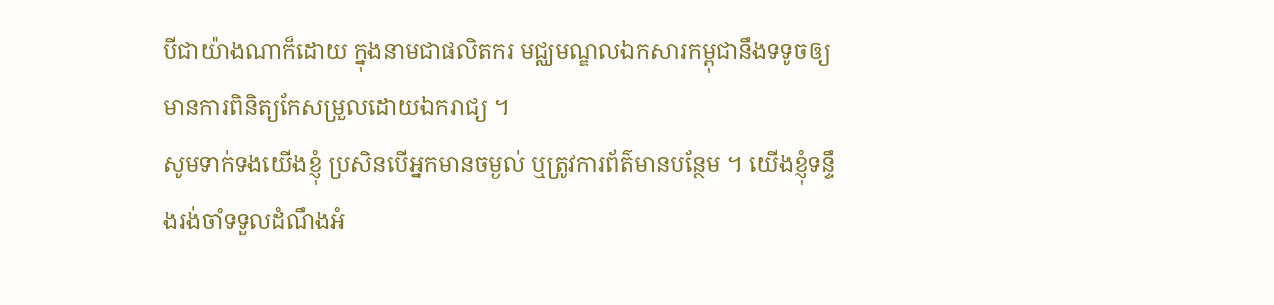បីជាយ៉ាងណាក៏ដោយ ក្នុងនាមជាផលិតករ មជ្ឈមណ្ឌលឯកសារកម្ពុជានឹងទទូចឲ្យមានការពិនិត្យកែសម្រួលដោយឯករាជ្យ ។
សូមទាក់ទងយើងខ្ញុំ ប្រសិនបើអ្នកមានចម្ងល់ ឬត្រូវការព័ត៌មានបន្ថែម ។ យើងខ្ញុំទន្ទឹងរង់ចាំទទួលដំណឹងអំ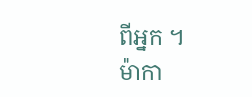ពីអ្នក ។
ម៉ាកា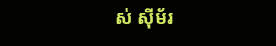ស់ ស៊ីម័រ